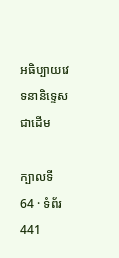អធិប្បាយវេទនានិទ្ទេសជាដើម

ក្បាលទី 64 · ទំព័រ 441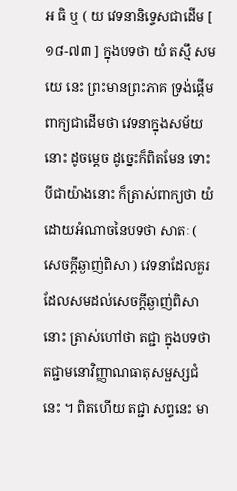អ ធិ ឬ ( យ វេទនានិទ្ទេសជាដើម [ ១៨-៧៣ ] ក្នុងបទថា យំ តស្មឹ សមយេ នេះ ព្រះមានព្រះភាគ ទ្រង់ផ្តើមពាក្យជាដើមថា វេទនាក្នុងសម័យនោះ ដូចម្តេច ដូច្នេះក៏ពិតមែន ទោះបីជាយ៉ាងនោះ ក៏ត្រាស់ពាក្យថា យំ ដោយអំណាចនៃបទថា សាតៈ ( សេចក្តីឆ្ងាញ់ពិសា ) វេទនាដែលគួរ ដែលសមដល់សេចក្តីឆ្ងាញ់ពិសា នោះ ត្រាស់ហៅថា តជ្ជា ក្នុងបទថា តជ្ជាមនោវិញ្ញាណធាតុសម្ផស្សជំ នេះ ។ ពិតហើយ តជ្ជា សព្ទនេះ មា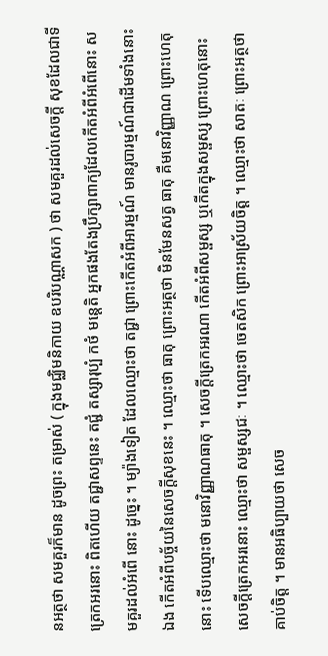នអត្ថថា សមគួរក៏មាន ដូចព្រះ តម្រាស់ ( ក្នុងមជ្ឈិមនិកាយ ឧបរិបណ្ណាសក ) ថា សមគួរដល់សេចក្តី សុខដែលជាទីត្រេកអរនោះ ពិតហើយ តជ្ជាសព្ទនេះ តជ្ជំ តស្សារុប្បំ កថំ មន្តេតិ អ្នកផងតែងប្រឹក្សាពាក្យដែលកើតអំពីអំពើនោះ សមគួរដល់អំពើ នោះ ដូច្នេះ ។ ម្យ៉ាងទៀត ដែលឈ្មោះថា តជ្ជា ព្រោះកើតអំពីអារម្មណ៍ មានរូបារម្មណ៍ជាដើមទាំងនោះឯង កើតអំពីបច្ច័យនៃសេចក្តីសុខនេះ ។ ឈ្មោះថា ធាតុ ព្រោះអត្ថថា មិនមែនសត្វ ធាតុ គឺមនោវិញ្ញាណ ព្រោះហេតុនោះ ទើបឈ្មោះថា មនោវិញ្ញាណធាតុ ។ សេចក្តីត្រេកអរណា កើតអំពីសម្ផស្ស ឬកើតក្នុងសម្ផស្ស ព្រោះហេតុនោះ សេចក្តីត្រេកអរនោះ ឈ្មោះថា សម្ផស្សជៈ ។ ឈ្មោះថា ចេតសិក ព្រោះអាស្រ័យចិត្ត ។ ឈ្មោះថា សាតៈ ព្រោះអត្ថថា គាប់ចិត្ត ។ មានអធិប្បាយថា សេច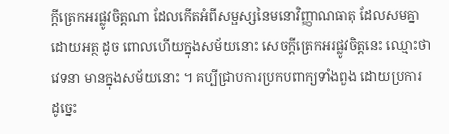ក្តីត្រេកអរផ្លូវចិត្តណា ដែលកើតអំពីសម្ផស្សនៃមនោវិញ្ញាណធាតុ ដែលសមគ្នាដោយអត្ថ ដូច ពោលហើយក្នុងសម័យនោះ សេចក្តីត្រេកអរផ្លូវចិត្តនេះ ឈ្មោះថា វេទនា មានក្នុងសម័យនោះ ។ គប្បីជ្រាបការប្រកបពាក្យទាំងពួង ដោយប្រការ ដូច្នេះ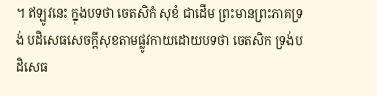។ ឥឡូវនេះ ក្នុងបទថា ចេតសិកំ សុខំ ជាដើម ព្រះមានព្រះភាគទ្រង់ បដិសេធសេចក្តីសុខតាមផ្លូវកាយដោយបទថា ចេតសិក ទ្រង់បដិសេធ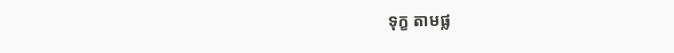ទុក្ខ តាមផ្ល